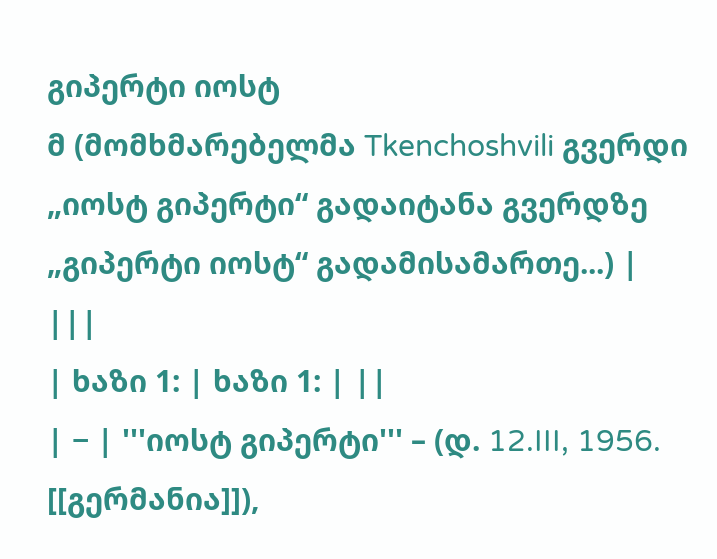გიპერტი იოსტ
მ (მომხმარებელმა Tkenchoshvili გვერდი „იოსტ გიპერტი“ გადაიტანა გვერდზე „გიპერტი იოსტ“ გადამისამართე...) |
|||
| ხაზი 1: | ხაზი 1: | ||
| − | '''იოსტ გიპერტი''' – (დ. 12.III, 1956. [[გერმანია]]),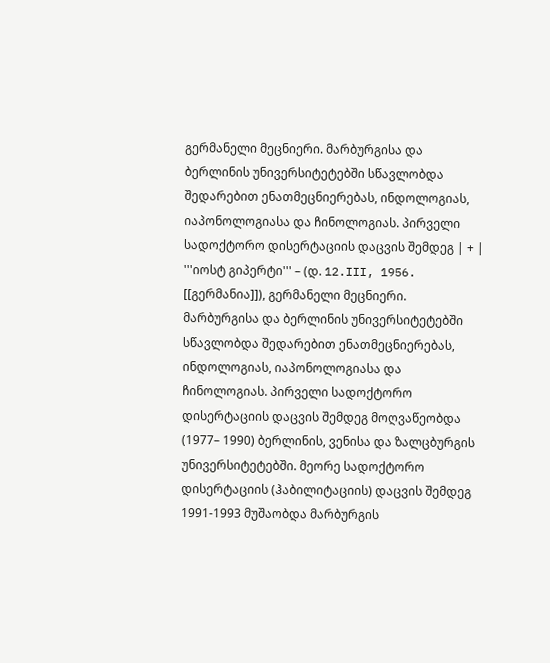გერმანელი მეცნიერი. მარბურგისა და ბერლინის უნივერსიტეტებში სწავლობდა შედარებით ენათმეცნიერებას, ინდოლოგიას, იაპონოლოგიასა და ჩინოლოგიას. პირველი სადოქტორო დისერტაციის დაცვის შემდეგ | + | '''იოსტ გიპერტი''' – (დ. 12.III, 1956. [[გერმანია]]), გერმანელი მეცნიერი. მარბურგისა და ბერლინის უნივერსიტეტებში სწავლობდა შედარებით ენათმეცნიერებას, ინდოლოგიას, იაპონოლოგიასა და ჩინოლოგიას. პირველი სადოქტორო დისერტაციის დაცვის შემდეგ მოღვაწეობდა (1977– 1990) ბერლინის, ვენისა და ზალცბურგის უნივერსიტეტებში. მეორე სადოქტორო დისერტაციის (ჰაბილიტაციის) დაცვის შემდეგ 1991-1993 მუშაობდა მარბურგის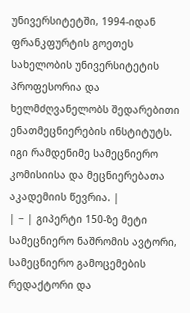უნივერსიტეტში, 1994-იდან ფრანკფურტის გოეთეს სახელობის უნივერსიტეტის პროფესორია და ხელმძღვანელობს შედარებითი ენათმეცნიერების ინსტიტუტს. იგი რამდენიმე სამეცნიერო კომისიისა და მეცნიერებათა აკადემიის წევრია. |
| − | გიპერტი 150-ზე მეტი სამეცნიერო ნაშრომის ავტორი, სამეცნიერო გამოცემების რედაქტორი და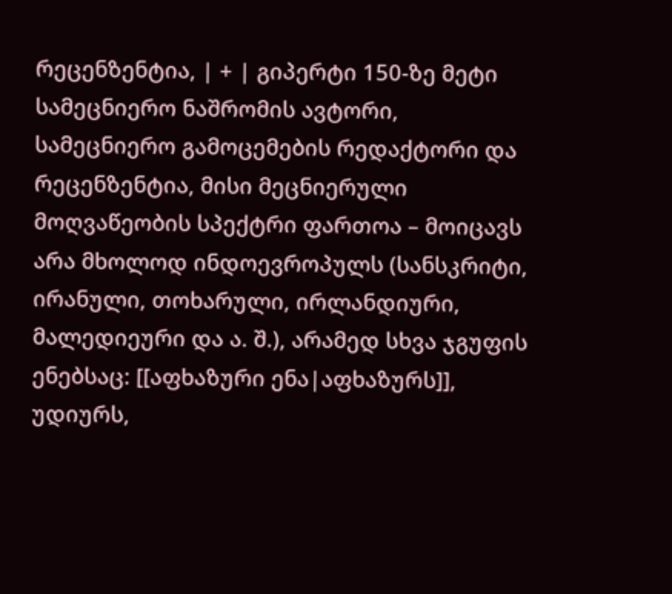რეცენზენტია, | + | გიპერტი 150-ზე მეტი სამეცნიერო ნაშრომის ავტორი, სამეცნიერო გამოცემების რედაქტორი და რეცენზენტია, მისი მეცნიერული მოღვაწეობის სპექტრი ფართოა – მოიცავს არა მხოლოდ ინდოევროპულს (სანსკრიტი, ირანული, თოხარული, ირლანდიური, მალედიეური და ა. შ.), არამედ სხვა ჯგუფის ენებსაც: [[აფხაზური ენა|აფხაზურს]], უდიურს,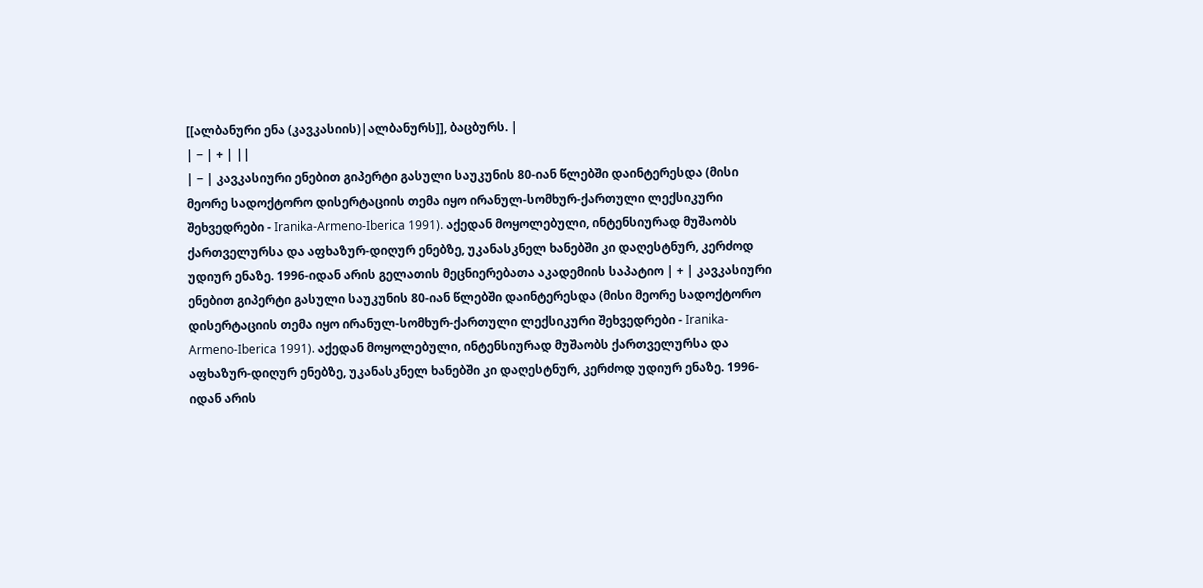[[ალბანური ენა (კავკასიის)|ალბანურს]], ბაცბურს. |
| − | + | ||
| − | კავკასიური ენებით გიპერტი გასული საუკუნის 80-იან წლებში დაინტერესდა (მისი მეორე სადოქტორო დისერტაციის თემა იყო ირანულ-სომხურ-ქართული ლექსიკური შეხვედრები - Iranika-Armeno-Iberica 1991). აქედან მოყოლებული, ინტენსიურად მუშაობს ქართველურსა და აფხაზურ-დიღურ ენებზე, უკანასკნელ ხანებში კი დაღესტნურ, კერძოდ უდიურ ენაზე. 1996-იდან არის გელათის მეცნიერებათა აკადემიის საპატიო | + | კავკასიური ენებით გიპერტი გასული საუკუნის 80-იან წლებში დაინტერესდა (მისი მეორე სადოქტორო დისერტაციის თემა იყო ირანულ-სომხურ-ქართული ლექსიკური შეხვედრები - Iranika-Armeno-Iberica 1991). აქედან მოყოლებული, ინტენსიურად მუშაობს ქართველურსა და აფხაზურ-დიღურ ენებზე, უკანასკნელ ხანებში კი დაღესტნურ, კერძოდ უდიურ ენაზე. 1996-იდან არის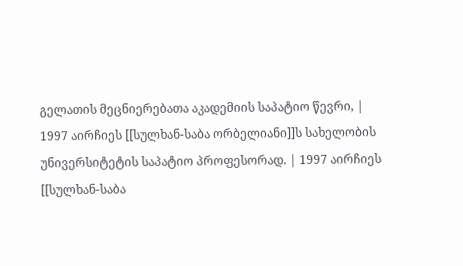გელათის მეცნიერებათა აკადემიის საპატიო წევრი, |
1997 აირჩიეს [[სულხან-საბა ორბელიანი]]ს სახელობის უნივერსიტეტის საპატიო პროფესორად. | 1997 აირჩიეს [[სულხან-საბა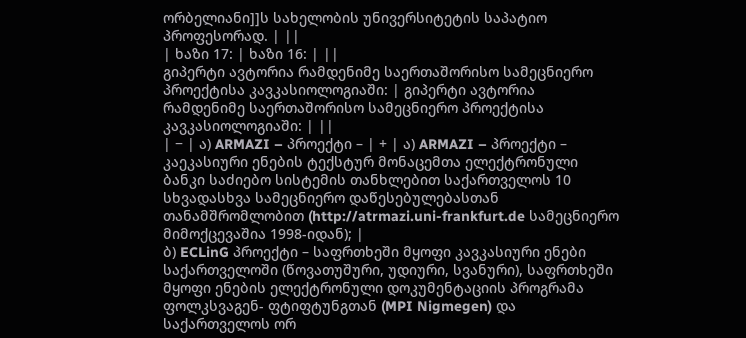ორბელიანი]]ს სახელობის უნივერსიტეტის საპატიო პროფესორად. | ||
| ხაზი 17: | ხაზი 16: | ||
გიპერტი ავტორია რამდენიმე საერთაშორისო სამეცნიერო პროექტისა კავკასიოლოგიაში: | გიპერტი ავტორია რამდენიმე საერთაშორისო სამეცნიერო პროექტისა კავკასიოლოგიაში: | ||
| − | ა) ARMAZI – პროექტი – | + | ა) ARMAZI – პროექტი – კაეკასიური ენების ტექსტურ მონაცემთა ელექტრონული ბანკი საძიებო სისტემის თანხლებით საქართველოს 10 სხვადასხვა სამეცნიერო დაწესებულებასთან თანამშრომლობით (http://atrmazi.uni-frankfurt.de სამეცნიერო მიმოქცევაშია 1998-იდან); |
ბ) ECLinG პროექტი – საფრთხეში მყოფი კავკასიური ენები საქართველოში (წოვათუშური, უდიური, სვანური), საფრთხეში მყოფი ენების ელექტრონული დოკუმენტაციის პროგრამა ფოლკსვაგენ- ფტიფტუნგთან (MPI Nigmegen) და საქართველოს ორ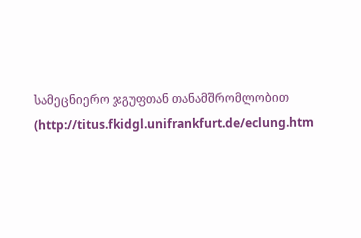სამეცნიერო ჯგუფთან თანამშრომლობით (http://titus.fkidgl.unifrankfurt.de/eclung.htm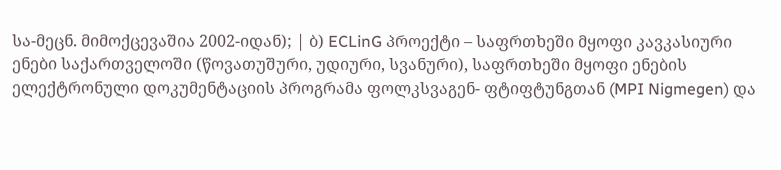სა-მეცნ. მიმოქცევაშია 2002-იდან); | ბ) ECLinG პროექტი – საფრთხეში მყოფი კავკასიური ენები საქართველოში (წოვათუშური, უდიური, სვანური), საფრთხეში მყოფი ენების ელექტრონული დოკუმენტაციის პროგრამა ფოლკსვაგენ- ფტიფტუნგთან (MPI Nigmegen) და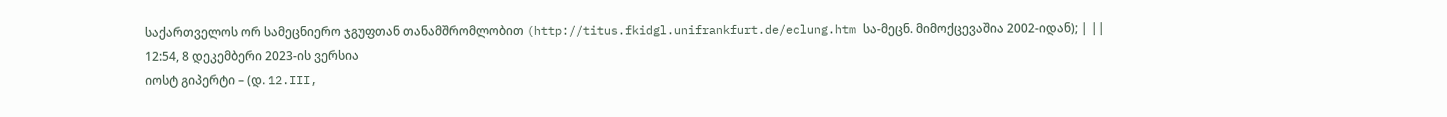საქართველოს ორ სამეცნიერო ჯგუფთან თანამშრომლობით (http://titus.fkidgl.unifrankfurt.de/eclung.htm სა-მეცნ. მიმოქცევაშია 2002-იდან); | ||
12:54, 8 დეკემბერი 2023-ის ვერსია
იოსტ გიპერტი – (დ. 12.III,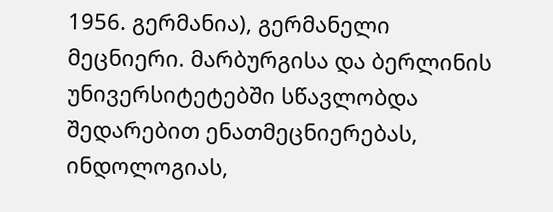1956. გერმანია), გერმანელი მეცნიერი. მარბურგისა და ბერლინის უნივერსიტეტებში სწავლობდა შედარებით ენათმეცნიერებას, ინდოლოგიას,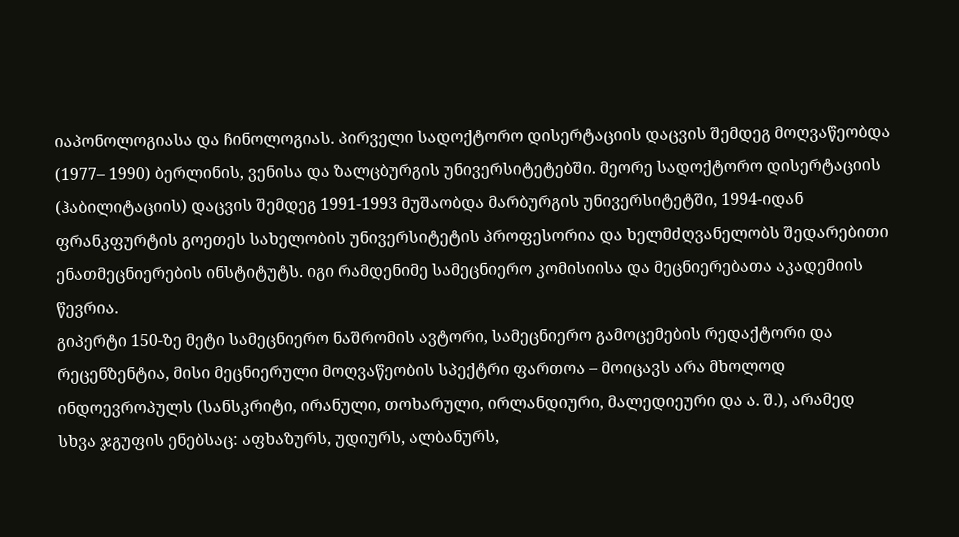იაპონოლოგიასა და ჩინოლოგიას. პირველი სადოქტორო დისერტაციის დაცვის შემდეგ მოღვაწეობდა (1977– 1990) ბერლინის, ვენისა და ზალცბურგის უნივერსიტეტებში. მეორე სადოქტორო დისერტაციის (ჰაბილიტაციის) დაცვის შემდეგ 1991-1993 მუშაობდა მარბურგის უნივერსიტეტში, 1994-იდან ფრანკფურტის გოეთეს სახელობის უნივერსიტეტის პროფესორია და ხელმძღვანელობს შედარებითი ენათმეცნიერების ინსტიტუტს. იგი რამდენიმე სამეცნიერო კომისიისა და მეცნიერებათა აკადემიის წევრია.
გიპერტი 150-ზე მეტი სამეცნიერო ნაშრომის ავტორი, სამეცნიერო გამოცემების რედაქტორი და რეცენზენტია, მისი მეცნიერული მოღვაწეობის სპექტრი ფართოა – მოიცავს არა მხოლოდ ინდოევროპულს (სანსკრიტი, ირანული, თოხარული, ირლანდიური, მალედიეური და ა. შ.), არამედ სხვა ჯგუფის ენებსაც: აფხაზურს, უდიურს, ალბანურს,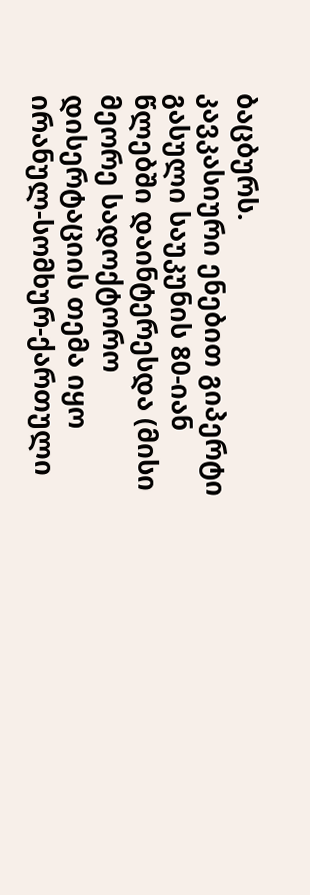ბაცბურს.
კავკასიური ენებით გიპერტი გასული საუკუნის 80-იან წლებში დაინტერესდა (მისი მეორე სადოქტორო დისერტაციის თემა იყო ირანულ-სომხურ-ქართული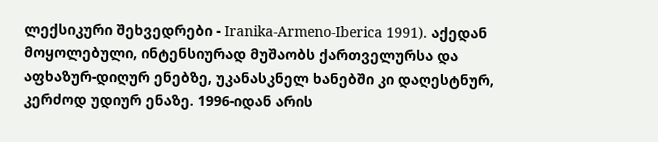ლექსიკური შეხვედრები - Iranika-Armeno-Iberica 1991). აქედან მოყოლებული, ინტენსიურად მუშაობს ქართველურსა და აფხაზურ-დიღურ ენებზე, უკანასკნელ ხანებში კი დაღესტნურ, კერძოდ უდიურ ენაზე. 1996-იდან არის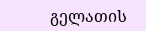გელათის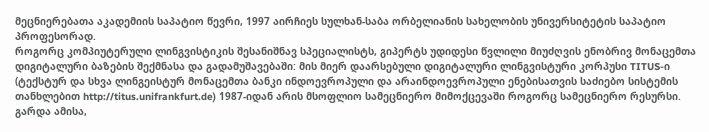მეცნიერებათა აკადემიის საპატიო წევრი, 1997 აირჩიეს სულხან-საბა ორბელიანის სახელობის უნივერსიტეტის საპატიო პროფესორად.
როგორც კომპიუტერული ლინგვისტიკის შესანიშნავ სპეციალისტს, გიპერტს უდიდესი წვლილი მიუძღვის ენობრივ მონაცემთა დიგიტალური ბაზების შექმნასა და გადამუშავებაში: მის მიერ დაარსებული დიგიტალური ლინგვისტური კორპუსი TITUS-ი (ტექსტურ და სხვა ლინგეისტურ მონაცემთა ბანკი ინდოევროპული და არაინდოევროპული ენებისათვის საძიებო სისტემის თანხლებით http://titus.unifrankfurt.de) 1987-იდან არის მსოფლიო სამეცნიერო მიმოქცევაში როგორც სამეცნიერო რესურსი. გარდა ამისა,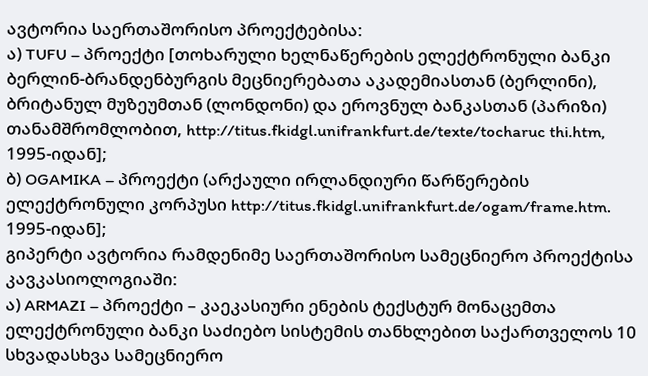ავტორია საერთაშორისო პროექტებისა:
ა) TUFU – პროექტი [თოხარული ხელნაწერების ელექტრონული ბანკი ბერლინ-ბრანდენბურგის მეცნიერებათა აკადემიასთან (ბერლინი), ბრიტანულ მუზეუმთან (ლონდონი) და ეროვნულ ბანკასთან (პარიზი) თანამშრომლობით, http://titus.fkidgl.unifrankfurt.de/texte/tocharuc thi.htm, 1995-იდან];
ბ) OGAMIKA – პროექტი (არქაული ირლანდიური წარწერების ელექტრონული კორპუსი http://titus.fkidgl.unifrankfurt.de/ogam/frame.htm. 1995-იდან];
გიპერტი ავტორია რამდენიმე საერთაშორისო სამეცნიერო პროექტისა კავკასიოლოგიაში:
ა) ARMAZI – პროექტი – კაეკასიური ენების ტექსტურ მონაცემთა ელექტრონული ბანკი საძიებო სისტემის თანხლებით საქართველოს 10 სხვადასხვა სამეცნიერო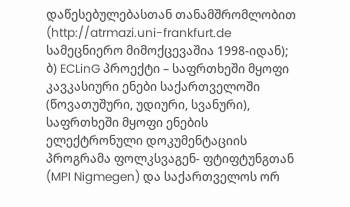დაწესებულებასთან თანამშრომლობით (http://atrmazi.uni-frankfurt.de სამეცნიერო მიმოქცევაშია 1998-იდან);
ბ) ECLinG პროექტი – საფრთხეში მყოფი კავკასიური ენები საქართველოში (წოვათუშური, უდიური, სვანური), საფრთხეში მყოფი ენების ელექტრონული დოკუმენტაციის პროგრამა ფოლკსვაგენ- ფტიფტუნგთან (MPI Nigmegen) და საქართველოს ორ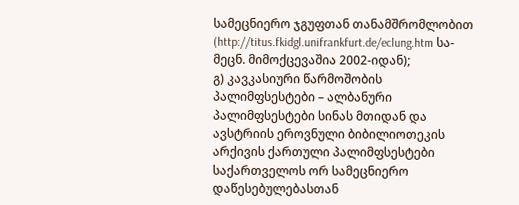სამეცნიერო ჯგუფთან თანამშრომლობით (http://titus.fkidgl.unifrankfurt.de/eclung.htm სა-მეცნ. მიმოქცევაშია 2002-იდან);
გ) კავკასიური წარმოშობის პალიმფსესტები – ალბანური პალიმფსესტები სინას მთიდან და ავსტრიის ეროვნული ბიბილიოთეკის არქივის ქართული პალიმფსესტები საქართველოს ორ სამეცნიერო დაწესებულებასთან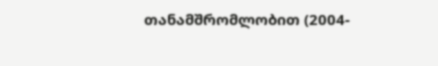თანამშრომლობით (2004-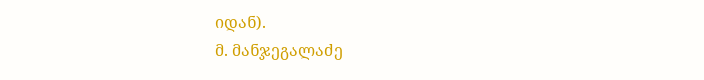იდან).
მ. მანჯეგალაძე